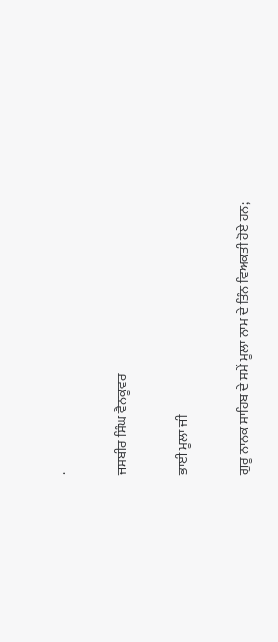.

ਜਸਬੀਰ ਸਿੰਘ ਵੈਨਕੂਵਰ

ਭਾਈ ਮੂਲਾ ਜੀ

ਗੁਰੂ ਨਾਨਕ ਸਾਹਿਬ ਦੇ ਸਮੇਂ ਮੂਲਾ ਨਾਮ ਦੇ ਤਿੰਨ ਵਿਅਕਤੀ ਹੋਏ ਹਨ;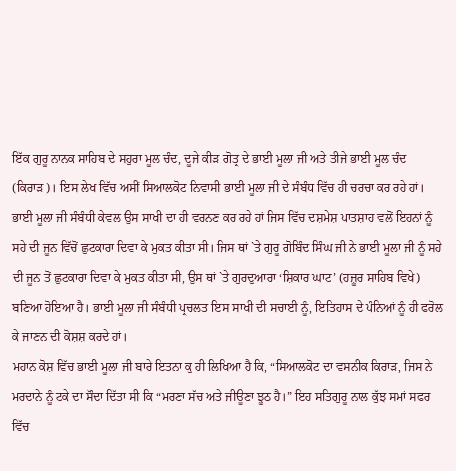ਇੱਕ ਗੁਰੂ ਨਾਨਕ ਸਾਹਿਬ ਦੇ ਸਹੁਰਾ ਮੂਲ ਚੰਦ, ਦੂਜੇ ਕੀੜ ਗੋਤ੍ਰ ਦੇ ਭਾਈ ਮੂਲਾ ਜੀ ਅਤੇ ਤੀਜੇ ਭਾਈ ਮੂਲ ਚੰਦ (ਕਿਰਾੜ)। ਇਸ ਲੇਖ ਵਿੱਚ ਅਸੀਂ ਸਿਆਲਕੋਟ ਨਿਵਾਸੀ ਭਾਈ ਮੂਲਾ ਜੀ ਦੇ ਸੰਬੰਧ ਵਿੱਚ ਹੀ ਚਰਚਾ ਕਰ ਰਹੇ ਹਾਂ। ਭਾਈ ਮੂਲਾ ਜੀ ਸੰਬੰਧੀ ਕੇਵਲ ਉਸ ਸਾਖੀ ਦਾ ਹੀ ਵਰਨਣ ਕਰ ਰਹੇ ਹਾਂ ਜਿਸ ਵਿੱਚ ਦਸ਼ਮੇਸ਼ ਪਾਤਸ਼ਾਹ ਵਲੋਂ ਇਹਨਾਂ ਨੂੰ ਸਹੇ ਦੀ ਜੂਨ ਵਿੱਚੋਂ ਛੁਟਕਾਰਾ ਦਿਵਾ ਕੇ ਮੁਕਤ ਕੀਤਾ ਸੀ। ਜਿਸ ਥਾਂ `ਤੇ ਗੁਰੂ ਗੋਬਿੰਦ ਸਿੰਘ ਜੀ ਨੇ ਭਾਈ ਮੂਲਾ ਜੀ ਨੂੰ ਸਹੇ ਦੀ ਜੂਨ ਤੋਂ ਛੁਟਕਾਰਾ ਦਿਵਾ ਕੇ ਮੁਕਤ ਕੀਤਾ ਸੀ, ਉਸ ਥਾਂ `ਤੇ ਗੁਰਦੁਆਰਾ ‘ਸ਼ਿਕਾਰ ਘਾਟ’ (ਹਜ਼ੂਰ ਸਾਹਿਬ ਵਿਖੇ) ਬਣਿਆ ਹੋਇਆ ਹੈ। ਭਾਈ ਮੂਲਾ ਜੀ ਸੰਬੰਧੀ ਪ੍ਰਚਲਤ ਇਸ ਸਾਖੀ ਦੀ ਸਚਾਈ ਨੂੰ, ਇਤਿਹਾਸ ਦੇ ਪੰਨਿਆਂ ਨੂੰ ਹੀ ਫਰੋਲ ਕੇ ਜਾਣਨ ਦੀ ਕੋਸ਼ਸ਼ ਕਰਦੇ ਹਾਂ।
ਮਹਾਨ ਕੋਸ਼ ਵਿੱਚ ਭਾਈ ਮੂਲਾ ਜੀ ਬਾਰੇ ਇਤਨਾ ਕੁ ਹੀ ਲਿਖਿਆ ਹੈ ਕਿ, “ਸਿਆਲਕੋਟ ਦਾ ਵਸਨੀਕ ਕਿਰਾੜ, ਜਿਸ ਨੇ ਮਰਦਾਨੇ ਨੂੰ ਟਕੇ ਦਾ ਸੌਦਾ ਦਿੱਤਾ ਸੀ ਕਿ “ਮਰਣਾ ਸੱਚ ਅਤੇ ਜੀਊਣਾ ਝੂਠ ਹੈ।” ਇਹ ਸਤਿਗੁਰੂ ਨਾਲ ਕੁੱਝ ਸਮਾਂ ਸਫਰ ਵਿੱਚ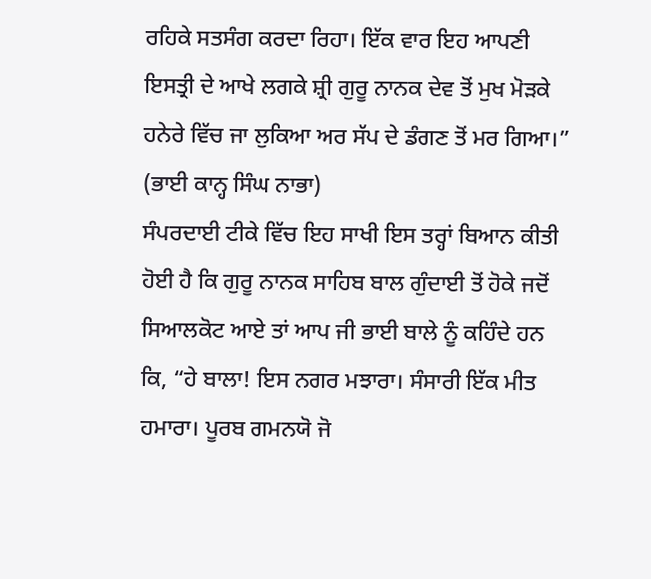ਰਹਿਕੇ ਸਤਸੰਗ ਕਰਦਾ ਰਿਹਾ। ਇੱਕ ਵਾਰ ਇਹ ਆਪਣੀ ਇਸਤ੍ਰੀ ਦੇ ਆਖੇ ਲਗਕੇ ਸ਼੍ਰੀ ਗੁਰੂ ਨਾਨਕ ਦੇਵ ਤੋਂ ਮੁਖ ਮੋੜਕੇ ਹਨੇਰੇ ਵਿੱਚ ਜਾ ਲੁਕਿਆ ਅਰ ਸੱਪ ਦੇ ਡੰਗਣ ਤੋਂ ਮਰ ਗਿਆ।” (ਭਾਈ ਕਾਨ੍ਹ ਸਿੰਘ ਨਾਭਾ)
ਸੰਪਰਦਾਈ ਟੀਕੇ ਵਿੱਚ ਇਹ ਸਾਖੀ ਇਸ ਤਰ੍ਹਾਂ ਬਿਆਨ ਕੀਤੀ ਹੋਈ ਹੈ ਕਿ ਗੁਰੂ ਨਾਨਕ ਸਾਹਿਬ ਬਾਲ ਗੁੰਦਾਈ ਤੋਂ ਹੋਕੇ ਜਦੋਂ ਸਿਆਲਕੋਟ ਆਏ ਤਾਂ ਆਪ ਜੀ ਭਾਈ ਬਾਲੇ ਨੂੰ ਕਹਿੰਦੇ ਹਨ ਕਿ, “ਹੇ ਬਾਲਾ! ਇਸ ਨਗਰ ਮਝਾਰਾ। ਸੰਸਾਰੀ ਇੱਕ ਮੀਤ ਹਮਾਰਾ। ਪੂਰਬ ਗਮਨਯੋ ਜੋ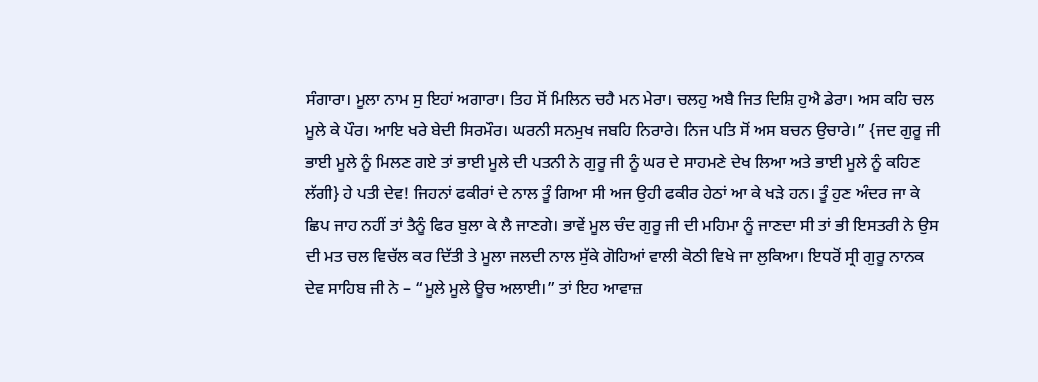ਸੰਗਾਰਾ। ਮੂਲਾ ਨਾਮ ਸੁ ਇਹਾਂ ਅਗਾਰਾ। ਤਿਹ ਸੋਂ ਮਿਲਿਨ ਚਹੈ ਮਨ ਮੇਰਾ। ਚਲਹੁ ਅਬੈ ਜਿਤ ਦਿਸ਼ਿ ਹੁਐ ਡੇਰਾ। ਅਸ ਕਹਿ ਚਲ ਮੂਲੇ ਕੇ ਪੌਰ। ਆਇ ਖਰੇ ਬੇਦੀ ਸਿਰਮੌਰ। ਘਰਨੀ ਸਨਮੁਖ ਜਬਹਿ ਨਿਰਾਰੇ। ਨਿਜ ਪਤਿ ਸੋਂ ਅਸ ਬਚਨ ਉਚਾਰੇ।” {ਜਦ ਗੁਰੂ ਜੀ ਭਾਈ ਮੂਲੇ ਨੂੰ ਮਿਲਣ ਗਏ ਤਾਂ ਭਾਈ ਮੂਲੇ ਦੀ ਪਤਨੀ ਨੇ ਗੁਰੂ ਜੀ ਨੂੰ ਘਰ ਦੇ ਸਾਹਮਣੇ ਦੇਖ ਲਿਆ ਅਤੇ ਭਾਈ ਮੂਲੇ ਨੂੰ ਕਹਿਣ ਲੱਗੀ} ਹੇ ਪਤੀ ਦੇਵ! ਜਿਹਨਾਂ ਫਕੀਰਾਂ ਦੇ ਨਾਲ ਤੂੰ ਗਿਆ ਸੀ ਅਜ ਉਹੀ ਫਕੀਰ ਹੇਠਾਂ ਆ ਕੇ ਖੜੇ ਹਨ। ਤੂੰ ਹੁਣ ਅੰਦਰ ਜਾ ਕੇ ਛਿਪ ਜਾਹ ਨਹੀਂ ਤਾਂ ਤੈਨੂੰ ਫਿਰ ਬੁਲਾ ਕੇ ਲੈ ਜਾਣਗੇ। ਭਾਵੇਂ ਮੂਲ ਚੰਦ ਗੁਰੂ ਜੀ ਦੀ ਮਹਿਮਾ ਨੂੰ ਜਾਣਦਾ ਸੀ ਤਾਂ ਭੀ ਇਸਤਰੀ ਨੇ ਉਸ ਦੀ ਮਤ ਚਲ ਵਿਚੱਲ ਕਰ ਦਿੱਤੀ ਤੇ ਮੂਲਾ ਜਲਦੀ ਨਾਲ ਸੁੱਕੇ ਗੋਹਿਆਂ ਵਾਲੀ ਕੋਠੀ ਵਿਖੇ ਜਾ ਲੁਕਿਆ। ਇਧਰੋਂ ਸ੍ਰੀ ਗੁਰੂ ਨਾਨਕ ਦੇਵ ਸਾਹਿਬ ਜੀ ਨੇ – “ਮੂਲੇ ਮੂਲੇ ਊਚ ਅਲਾਈ।” ਤਾਂ ਇਹ ਆਵਾਜ਼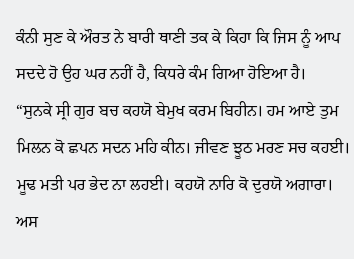ਕੰਨੀ ਸੁਣ ਕੇ ਔਰਤ ਨੇ ਬਾਰੀ ਥਾਣੀ ਤਕ ਕੇ ਕਿਹਾ ਕਿ ਜਿਸ ਨੂੰ ਆਪ ਸਦਦੇ ਹੋ ਉਹ ਘਰ ਨਹੀਂ ਹੈ, ਕਿਧਰੇ ਕੰਮ ਗਿਆ ਹੋਇਆ ਹੈ।
“ਸੁਨਕੇ ਸ੍ਰੀ ਗੁਰ ਬਚ ਕਹਯੋ ਬੇਮੁਖ ਕਰਮ ਬਿਹੀਨ। ਹਮ ਆਏ ਤੁਮ ਮਿਲਨ ਕੋ ਛਪਨ ਸਦਨ ਮਹਿ ਕੀਨ। ਜੀਵਣ ਝੂਠ ਮਰਣ ਸਚ ਕਹਈ। ਮੂਢ ਮਤੀ ਪਰ ਭੇਦ ਨਾ ਲਹਈ। ਕਹਯੋ ਨਾਰਿ ਕੋ ਦੁਰਯੋ ਅਗਾਰਾ। ਅਸ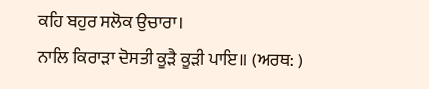ਕਹਿ ਬਹੁਰ ਸਲੋਕ ਉਚਾਰਾ।
ਨਾਲਿ ਕਿਰਾੜਾ ਦੋਸਤੀ ਕੂੜੈ ਕੂੜੀ ਪਾਇ॥ (ਅਰਥ: )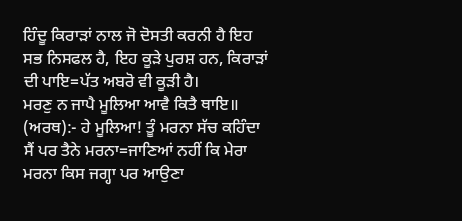ਹਿੰਦੂ ਕਿਰਾੜਾਂ ਨਾਲ ਜੋ ਦੋਸਤੀ ਕਰਨੀ ਹੈ ਇਹ ਸਭ ਨਿਸਫਲ ਹੈ, ਇਹ ਕੂੜੇ ਪੁਰਸ਼ ਹਨ, ਕਿਰਾੜਾਂ ਦੀ ਪਾਇ=ਪੱਤ ਅਬਰੋ ਵੀ ਕੂੜੀ ਹੈ।
ਮਰਣੁ ਨ ਜਾਪੈ ਮੂਲਿਆ ਆਵੈ ਕਿਤੈ ਥਾਇ॥ (ਅਰਥ):- ਹੇ ਮੂਲਿਆ! ਤੂੰ ਮਰਨਾ ਸੱਚ ਕਹਿੰਦਾ ਸੈਂ ਪਰ ਤੈਨੇ ਮਰਨਾ=ਜਾਣਿਆਂ ਨਹੀਂ ਕਿ ਮੇਰਾ ਮਰਨਾ ਕਿਸ ਜਗ੍ਹਾ ਪਰ ਆਉਣਾ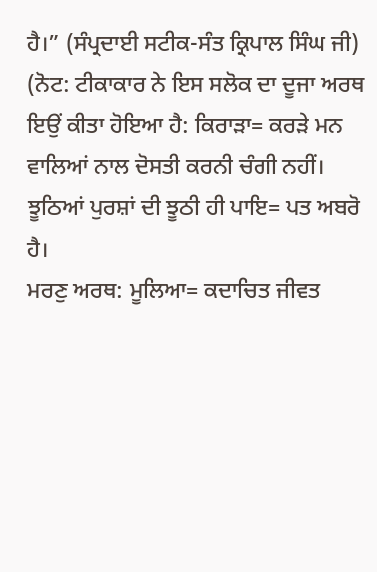ਹੈ।” (ਸੰਪ੍ਰਦਾਈ ਸਟੀਕ-ਸੰਤ ਕ੍ਰਿਪਾਲ ਸਿੰਘ ਜੀ)
(ਨੋਟ: ਟੀਕਾਕਾਰ ਨੇ ਇਸ ਸਲੋਕ ਦਾ ਦੂਜਾ ਅਰਥ ਇਉਂ ਕੀਤਾ ਹੋਇਆ ਹੈ: ਕਿਰਾੜਾ= ਕਰੜੇ ਮਨ ਵਾਲਿਆਂ ਨਾਲ ਦੋਸਤੀ ਕਰਨੀ ਚੰਗੀ ਨਹੀਂ। ਝੂਠਿਆਂ ਪੁਰਸ਼ਾਂ ਦੀ ਝੂਠੀ ਹੀ ਪਾਇ= ਪਤ ਅਬਰੋ ਹੈ।
ਮਰਣੁ ਅਰਥ: ਮੂਲਿਆ= ਕਦਾਚਿਤ ਜੀਵਤ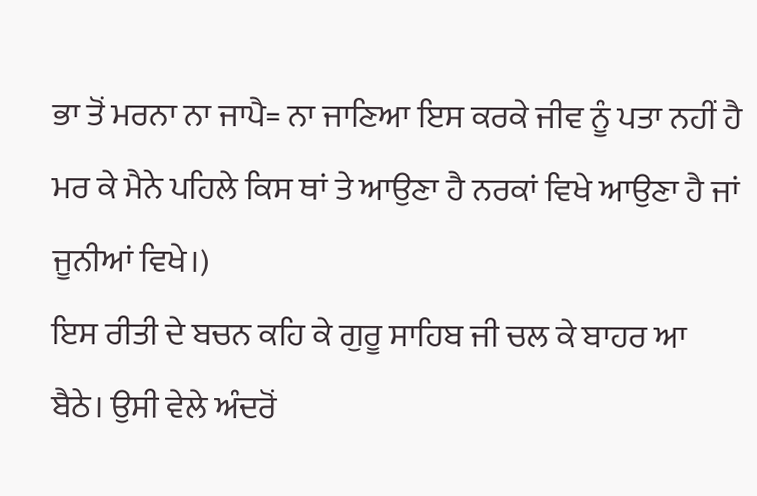ਭਾ ਤੋਂ ਮਰਨਾ ਨਾ ਜਾਪੈ= ਨਾ ਜਾਣਿਆ ਇਸ ਕਰਕੇ ਜੀਵ ਨੂੰ ਪਤਾ ਨਹੀਂ ਹੈ ਮਰ ਕੇ ਮੈਨੇ ਪਹਿਲੇ ਕਿਸ ਥਾਂ ਤੇ ਆਉਣਾ ਹੈ ਨਰਕਾਂ ਵਿਖੇ ਆਉਣਾ ਹੈ ਜਾਂ ਜੂਨੀਆਂ ਵਿਖੇ।)
ਇਸ ਰੀਤੀ ਦੇ ਬਚਨ ਕਹਿ ਕੇ ਗੁਰੂ ਸਾਹਿਬ ਜੀ ਚਲ ਕੇ ਬਾਹਰ ਆ ਬੈਠੇ। ਉਸੀ ਵੇਲੇ ਅੰਦਰੋਂ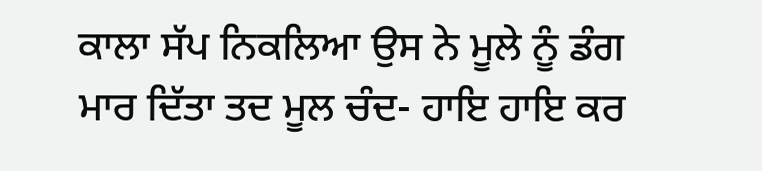ਕਾਲਾ ਸੱਪ ਨਿਕਲਿਆ ਉਸ ਨੇ ਮੂਲੇ ਨੂੰ ਡੰਗ ਮਾਰ ਦਿੱਤਾ ਤਦ ਮੂਲ ਚੰਦ- ਹਾਇ ਹਾਇ ਕਰ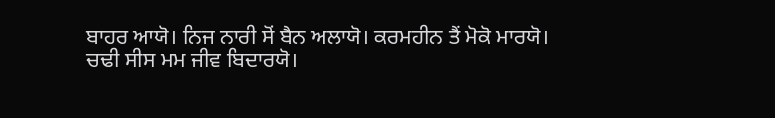ਬਾਹਰ ਆਯੋ। ਨਿਜ ਨਾਰੀ ਸੋਂ ਬੈਨ ਅਲਾਯੋ। ਕਰਮਹੀਨ ਤੈਂ ਮੋਕੋ ਮਾਰਯੋ। ਚਢੀ ਸੀਸ ਮਮ ਜੀਵ ਬਿਦਾਰਯੋ।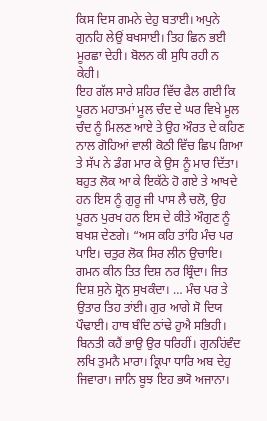ਕਿਸ ਦਿਸ ਗਮਨੇ ਦੇਹੁ ਬਤਾਈ। ਅਪੁਨੇ ਗੁਨਹਿ ਲੇਉਂ ਬਖਸਾਈ। ਤਿਹ ਛਿਨ ਭਈ ਮੂਰਛਾ ਦੇਹੀ। ਬੋਲਨ ਕੀ ਸੁਧਿ ਰਹੀ ਨ ਕੇਹੀ।
ਇਹ ਗੱਲ ਸਾਰੇ ਸ਼ਹਿਰ ਵਿੱਚ ਫੈਲ ਗਈ ਕਿ ਪੂਰਨ ਮਹਾਤਮਾਂ ਮੂਲ ਚੰਦ ਦੇ ਘਰ ਵਿਖੇ ਮੂਲ ਚੰਦ ਨੂੰ ਮਿਲਣ ਆਏ ਤੇ ਉਹ ਔਰਤ ਦੇ ਕਹਿਣ ਨਾਲ ਗੋਹਿਆਂ ਵਾਲੀ ਕੋਠੀ ਵਿੱਚ ਛਿਪ ਗਿਆ ਤੇ ਸੱਪ ਨੇ ਡੰਗ ਮਾਰ ਕੇ ਉਸ ਨੂੰ ਮਾਰ ਦਿੱਤਾ। ਬਹੁਤ ਲੋਕ ਆ ਕੇ ਇਕੱਠੇ ਹੋ ਗਏ ਤੇ ਆਖਦੇ ਹਨ ਇਸ ਨੂੰ ਗੁਰੂ ਜੀ ਪਾਸ ਲੈ ਚਲੋ, ਉਹ ਪੂਰਨ ਪੁਰਖ ਹਨ ਇਸ ਦੇ ਕੀਤੇ ਔਗੁਣ ਨੂੰ ਬਖਸ਼ ਦੇਣਗੇ। “ਅਸ ਕਹਿ ਤਾਂਹਿ ਮੰਚ ਪਰ ਪਾਇ। ਚਤੁਰ ਲੋਕ ਸਿਰ ਲੀਨ ਉਚਾਇ। ਗਮਨ ਕੀਨ ਤਿਤ ਦਿਸ਼ ਨਰ ਬ੍ਰਿੰਦਾ। ਜਿਤ ਦਿਸ਼ ਸੁਨੇ ਸ਼੍ਰੋਨ ਸੁਖਕੰਦਾ। … ਮੰਚ ਪਰ ਤੇ ਉਤਾਰ ਤਿਹ ਤਾਂਈ। ਗੁਰ ਆਗੇ ਸੋ ਦਿਯ ਪੌਢਾਈ। ਹਾਥ ਬੰਦਿ ਠਾਂਢੇ ਹੁਐ ਸਭਿਹੀ। ਬਿਨਤੀ ਕਹੈਂ ਭਾਉ ਉਰ ਧਰਿਹੀਂ। ਗੁਨਹਿਂਵੰਦ ਲਖਿ ਤੁਮਨੈ ਮਾਰਾ। ਕ੍ਰਿਪਾ ਧਾਰਿ ਅਬ ਦੇਹੁ ਜਿਵਾਰਾ। ਜਾਨਿ ਬੂਝ ਇਹ ਭਯੋ ਅਜਾਨਾ।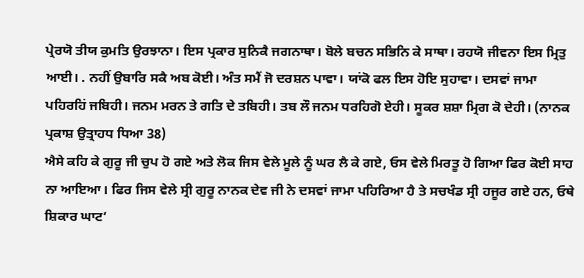ਪ੍ਰੇਰਯੋ ਤੀਯ ਕੁਮਤਿ ਉਰਝਾਨਾ। ਇਸ ਪ੍ਰਕਾਰ ਸੁਨਿਕੈ ਜਗਨਾਥਾ। ਬੋਲੇ ਬਚਨ ਸਭਿਨਿ ਕੇ ਸਾਥਾ। ਰਹਯੋ ਜੀਵਨਾ ਇਸ ਮ੍ਰਿਤੁ ਆਈ। . ਨਹੀਂ ਉਬਾਰਿ ਸਕੈ ਅਬ ਕੋਈ। ਅੰਤ ਸਮੈਂ ਜੋ ਦਰਸ਼ਨ ਪਾਵਾ। ਯਾਂਕੋ ਫਲ ਇਸ ਹੋਇ ਸੁਹਾਵਾ। ਦਸਵਾਂ ਜਾਮਾ ਪਹਿਰਹਿਂ ਜਬਿਹੀ। ਜਨਮ ਮਰਨ ਤੇ ਗਤਿ ਦੇ ਤਬਿਹੀ। ਤਬ ਲੌ ਜਨਮ ਧਰਹਿਗੋ ਏਹੀ। ਸੂਕਰ ਸ਼ਸ਼ਾ ਮ੍ਰਿਗ ਕੋ ਦੇਹੀ। (ਨਾਨਕ ਪ੍ਰਕਾਸ਼ ਉਤ੍ਰਾਹਧ ਧਿਆ 38)
ਐਸੇ ਕਹਿ ਕੇ ਗੁਰੂ ਜੀ ਚੁਪ ਹੋ ਗਏ ਅਤੇ ਲੋਕ ਜਿਸ ਵੇਲੇ ਮੂਲੇ ਨੂੰ ਘਰ ਲੈ ਕੇ ਗਏ, ਓਸ ਵੇਲੇ ਮਿਰਤੂ ਹੋ ਗਿਆ ਫਿਰ ਕੋਈ ਸਾਹ ਨਾ ਆਇਆ। ਫਿਰ ਜਿਸ ਵੇਲੇ ਸ੍ਰੀ ਗੁਰੂ ਨਾਨਕ ਦੇਵ ਜੀ ਨੇ ਦਸਵਾਂ ਜਾਮਾ ਪਹਿਰਿਆ ਹੈ ਤੇ ਸਚਖੰਡ ਸ੍ਰੀ ਹਜੂਰ ਗਏ ਹਨ, ਓਥੇ ਸ਼ਿਕਾਰ ਘਾਟ’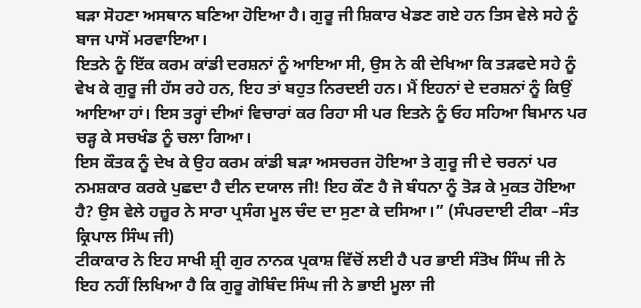ਬੜਾ ਸੋਹਣਾ ਅਸਥਾਨ ਬਣਿਆ ਹੋਇਆ ਹੈ। ਗੁਰੂ ਜੀ ਸ਼ਿਕਾਰ ਖੇਡਣ ਗਏ ਹਨ ਤਿਸ ਵੇਲੇ ਸਹੇ ਨੂੰ ਬਾਜ ਪਾਸੋਂ ਮਰਵਾਇਆ।
ਇਤਨੇ ਨੂੰ ਇੱਕ ਕਰਮ ਕਾਂਡੀ ਦਰਸ਼ਨਾਂ ਨੂੰ ਆਇਆ ਸੀ, ਉਸ ਨੇ ਕੀ ਦੇਖਿਆ ਕਿ ਤੜਫਦੇ ਸਹੇ ਨੂੰ ਵੇਖ ਕੇ ਗੁਰੂ ਜੀ ਹੱਸ ਰਹੇ ਹਨ, ਇਹ ਤਾਂ ਬਹੁਤ ਨਿਰਦਈ ਹਨ। ਮੈਂ ਇਹਨਾਂ ਦੇ ਦਰਸ਼ਨਾਂ ਨੂੰ ਕਿਉਂ ਆਇਆ ਹਾਂ। ਇਸ ਤਰ੍ਹਾਂ ਦੀਆਂ ਵਿਚਾਰਾਂ ਕਰ ਰਿਹਾ ਸੀ ਪਰ ਇਤਨੇ ਨੂੰ ਓਹ ਸਹਿਆ ਬਿਮਾਨ ਪਰ ਚੜ੍ਹ ਕੇ ਸਚਖੰਡ ਨੂੰ ਚਲਾ ਗਿਆ।
ਇਸ ਕੌਤਕ ਨੂੰ ਦੇਖ ਕੇ ਉਹ ਕਰਮ ਕਾਂਡੀ ਬੜਾ ਅਸਚਰਜ ਹੋਇਆ ਤੇ ਗੁਰੂ ਜੀ ਦੇ ਚਰਨਾਂ ਪਰ ਨਮਸ਼ਕਾਰ ਕਰਕੇ ਪੁਛਦਾ ਹੈ ਦੀਨ ਦਯਾਲ ਜੀ! ਇਹ ਕੌਣ ਹੈ ਜੋ ਬੰਧਨਾ ਨੂੰ ਤੋੜ ਕੇ ਮੁਕਤ ਹੋਇਆ ਹੈ? ਉਸ ਵੇਲੇ ਹਜ਼ੂਰ ਨੇ ਸਾਰਾ ਪ੍ਰਸੰਗ ਮੂਲ ਚੰਦ ਦਾ ਸੁਣਾ ਕੇ ਦਸਿਆ।” (ਸੰਪਰਦਾਈ ਟੀਕਾ –ਸੰਤ ਕ੍ਰਿਪਾਲ ਸਿੰਘ ਜੀ)
ਟੀਕਾਕਾਰ ਨੇ ਇਹ ਸਾਖੀ ਸ਼੍ਰੀ ਗੁਰ ਨਾਨਕ ਪ੍ਰਕਾਸ਼ ਵਿੱਚੋਂ ਲਈ ਹੈ ਪਰ ਭਾਈ ਸੰਤੋਖ ਸਿੰਘ ਜੀ ਨੇ ਇਹ ਨਹੀਂ ਲਿਖਿਆ ਹੈ ਕਿ ਗੁਰੂ ਗੋਬਿੰਦ ਸਿੰਘ ਜੀ ਨੇ ਭਾਈ ਮੂਲਾ ਜੀ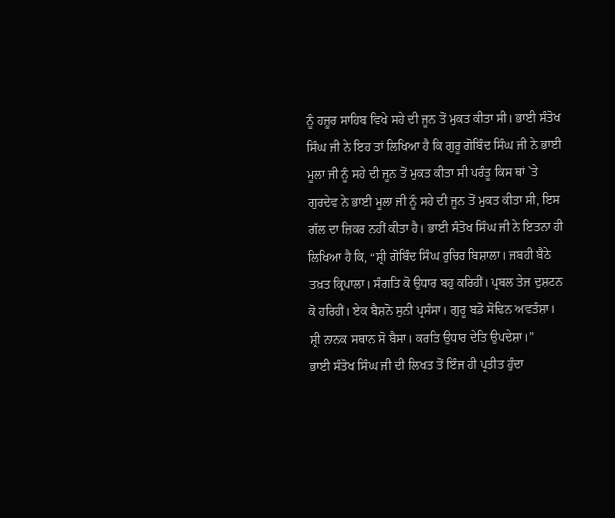ਨੂੰ ਹਜ਼ੂਰ ਸਾਹਿਬ ਵਿਖੇ ਸਹੇ ਦੀ ਜੂਨ ਤੋਂ ਮੁਕਤ ਕੀਤਾ ਸੀ। ਭਾਈ ਸੰਤੋਖ ਸਿੰਘ ਜੀ ਨੇ ਇਹ ਤਾਂ ਲਿਖਿਆ ਹੈ ਕਿ ਗੁਰੂ ਗੋਬਿੰਦ ਸਿੰਘ ਜੀ ਨੇ ਭਾਈ ਮੂਲਾ ਜੀ ਨੂੰ ਸਹੇ ਦੀ ਜੂਨ ਤੋਂ ਮੁਕਤ ਕੀਤਾ ਸੀ ਪਰੰਤੂ ਕਿਸ ਥਾਂ `ਤੇ ਗੁਰਦੇਵ ਨੇ ਭਾਈ ਮੂਲਾ ਜੀ ਨੂੰ ਸਹੇ ਦੀ ਜੂਨ ਤੋਂ ਮੁਕਤ ਕੀਤਾ ਸੀ, ਇਸ ਗੱਲ ਦਾ ਜ਼ਿਕਰ ਨਹੀਂ ਕੀਤਾ ਹੈ। ਭਾਈ ਸੰਤੋਖ ਸਿੰਘ ਜੀ ਨੇ ਇਤਨਾ ਹੀ ਲਿਖਿਆ ਹੈ ਕਿ, “ਸ਼੍ਰੀ ਗੋਬਿੰਦ ਸਿੰਘ ਰੁਚਿਰ ਬਿਸ਼ਾਲਾ। ਜਬਹੀ ਬੈਠੇ ਤਖ਼ਤ ਕ੍ਰਿਪਾਲਾ। ਸੰਗਤਿ ਕੋ ਉਧਾਰ ਬਹੁ ਕਰਿਹੀਂ। ਪ੍ਰਬਲ ਤੇਜ ਦੁਸ਼ਟਨ ਕੋ ਹਰਿਹੀਂ। ਏਕ ਬੈਸ਼ਨੋ ਸੁਨੀ ਪ੍ਰਸੰਸਾ। ਗੁਰੂ ਬਡੋ ਸੋਢਿਨ ਅਵਤੰਸ਼ਾ। ਸ਼੍ਰੀ ਨਾਨਕ ਸਥਾਨ ਸੋ ਬੈਸਾ। ਕਰਤਿ ਉਧਾਰ ਦੇਤਿ ਉਪਦੇਸ਼ਾ।”
ਭਾਈ ਸੰਤੋਖ ਸਿੰਘ ਜੀ ਦੀ ਲਿਖਤ ਤੋਂ ਇੰਜ ਹੀ ਪ੍ਰਤੀਤ ਹੁੰਦਾ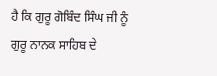ਹੈ ਕਿ ਗੁਰੂ ਗੋਬਿੰਦ ਸਿੰਘ ਜੀ ਨੂੰ ਗੁਰੂ ਨਾਨਕ ਸਾਹਿਬ ਦੇ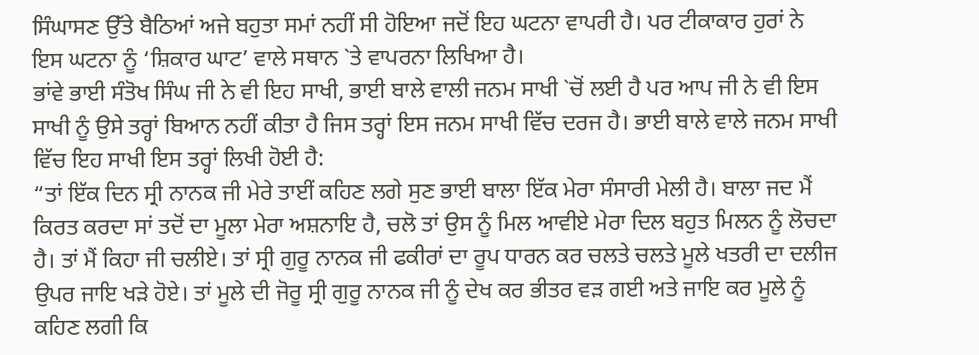ਸਿੰਘਾਸਣ ਉੱਤੇ ਬੈਠਿਆਂ ਅਜੇ ਬਹੁਤਾ ਸਮਾਂ ਨਹੀਂ ਸੀ ਹੋਇਆ ਜਦੋਂ ਇਹ ਘਟਨਾ ਵਾਪਰੀ ਹੈ। ਪਰ ਟੀਕਾਕਾਰ ਹੁਰਾਂ ਨੇ ਇਸ ਘਟਨਾ ਨੂੰ ‘ਸ਼ਿਕਾਰ ਘਾਟ’ ਵਾਲੇ ਸਥਾਨ `ਤੇ ਵਾਪਰਨਾ ਲਿਖਿਆ ਹੈ।
ਭਾਂਵੇ ਭਾਈ ਸੰਤੋਖ ਸਿੰਘ ਜੀ ਨੇ ਵੀ ਇਹ ਸਾਖੀ, ਭਾਈ ਬਾਲੇ ਵਾਲੀ ਜਨਮ ਸਾਖੀ `ਚੋਂ ਲਈ ਹੈ ਪਰ ਆਪ ਜੀ ਨੇ ਵੀ ਇਸ ਸਾਖੀ ਨੂੰ ਉਸੇ ਤਰ੍ਹਾਂ ਬਿਆਨ ਨਹੀਂ ਕੀਤਾ ਹੈ ਜਿਸ ਤਰ੍ਹਾਂ ਇਸ ਜਨਮ ਸਾਖੀ ਵਿੱਚ ਦਰਜ ਹੈ। ਭਾਈ ਬਾਲੇ ਵਾਲੇ ਜਨਮ ਸਾਖੀ ਵਿੱਚ ਇਹ ਸਾਖੀ ਇਸ ਤਰ੍ਹਾਂ ਲਿਖੀ ਹੋਈ ਹੈ:
“ਤਾਂ ਇੱਕ ਦਿਨ ਸ੍ਰੀ ਨਾਨਕ ਜੀ ਮੇਰੇ ਤਾਈਂ ਕਹਿਣ ਲਗੇ ਸੁਣ ਭਾਈ ਬਾਲਾ ਇੱਕ ਮੇਰਾ ਸੰਸਾਰੀ ਮੇਲੀ ਹੈ। ਬਾਲਾ ਜਦ ਮੈਂ ਕਿਰਤ ਕਰਦਾ ਸਾਂ ਤਦੋਂ ਦਾ ਮੂਲਾ ਮੇਰਾ ਅਸ਼ਨਾਇ ਹੈ, ਚਲੋ ਤਾਂ ਉਸ ਨੂੰ ਮਿਲ ਆਵੀਏ ਮੇਰਾ ਦਿਲ ਬਹੁਤ ਮਿਲਨ ਨੂੰ ਲੋਚਦਾ ਹੈ। ਤਾਂ ਮੈਂ ਕਿਹਾ ਜੀ ਚਲੀਏ। ਤਾਂ ਸ੍ਰੀ ਗੁਰੂ ਨਾਨਕ ਜੀ ਫਕੀਰਾਂ ਦਾ ਰੂਪ ਧਾਰਨ ਕਰ ਚਲਤੇ ਚਲਤੇ ਮੂਲੇ ਖਤਰੀ ਦਾ ਦਲੀਜ ਉਪਰ ਜਾਇ ਖੜੇ ਹੋਏ। ਤਾਂ ਮੂਲੇ ਦੀ ਜੋਰੂ ਸ੍ਰੀ ਗੁਰੂ ਨਾਨਕ ਜੀ ਨੂੰ ਦੇਖ ਕਰ ਭੀਤਰ ਵੜ ਗਈ ਅਤੇ ਜਾਇ ਕਰ ਮੂਲੇ ਨੂੰ ਕਹਿਣ ਲਗੀ ਕਿ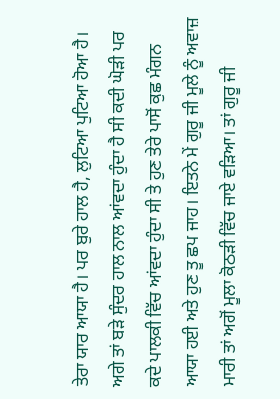ਤੇਰਾ ਯਾਰ ਆਯਾ ਹੈ। ਪਰ ਬੁਰੇ ਹਾਲ ਹੈ, ਲੁਟਿਆ ਪੁਟਿਆ ਹੋਆ ਹੈ। ਅਗੇ ਤਾਂ ਬੜੇ ਸੁੰਦਰ ਹਾਲ ਨਾਲ ਆਂਵਦਾ ਹੁੰਦਾ ਹੈ ਸੀ ਕਦੀ ਘੋੜੀ ਪਰ ਕਦੇ ਪਾਲਕੀ ਵਿੱਚ ਆਂਵਦਾ ਹੁੰਦਾ ਸੀ ਤੇ ਹੁਣ ਤੇਰੇ ਪਾਸੋਂ ਕੁਛ ਮੰਗਨ ਆਯਾ ਹਈ ਅਤੇ ਹੁਣ ਤੂ ਛਪ ਜਾਹ। ਇਤਨੇ ਮੇਂ ਗੁਰੂ ਜੀ ਮੂਲੇ ਨੂੰ ਅਵਾਜ਼ ਮਾਰੀ ਤਾਂ ਅਗੋਂ ਮੂਲਾ ਕੋਠੜੀ ਵਿੱਚ ਜਾਏ ਵੜਿਆ। ਤਾਂ ਗੁਰੂ ਜੀ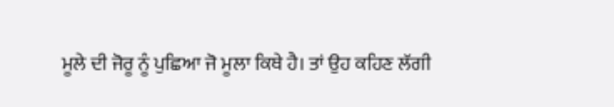ਮੂਲੇ ਦੀ ਜੋਰੂ ਨੂੰ ਪੁਛਿਆ ਜੋ ਮੂਲਾ ਕਿਥੇ ਹੈ। ਤਾਂ ਉਹ ਕਹਿਣ ਲੱਗੀ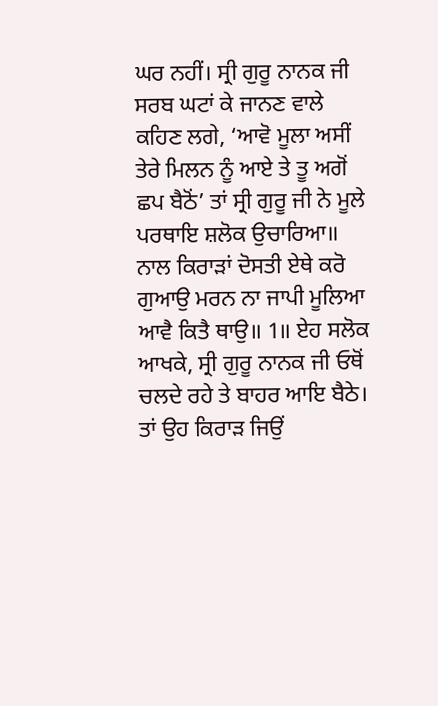ਘਰ ਨਹੀਂ। ਸ੍ਰੀ ਗੁਰੂ ਨਾਨਕ ਜੀ ਸਰਬ ਘਟਾਂ ਕੇ ਜਾਨਣ ਵਾਲੇ ਕਹਿਣ ਲਗੇ, ‘ਆਵੋ ਮੂਲਾ ਅਸੀਂ ਤੇਰੇ ਮਿਲਨ ਨੂੰ ਆਏ ਤੇ ਤੂ ਅਗੋਂ ਛਪ ਬੈਠੋਂ’ ਤਾਂ ਸ੍ਰੀ ਗੁਰੂ ਜੀ ਨੇ ਮੂਲੇ ਪਰਥਾਇ ਸ਼ਲੋਕ ਉਚਾਰਿਆ॥ ਨਾਲ ਕਿਰਾੜਾਂ ਦੋਸਤੀ ਏਥੇ ਕਰੋ ਗੁਆਉ ਮਰਨ ਨਾ ਜਾਪੀ ਮੂਲਿਆ ਆਵੈ ਕਿਤੈ ਥਾਉ॥ 1॥ ਏਹ ਸਲੋਕ ਆਖਕੇ, ਸ੍ਰੀ ਗੁਰੂ ਨਾਨਕ ਜੀ ਓਥੋਂ ਚਲਦੇ ਰਹੇ ਤੇ ਬਾਹਰ ਆਇ ਬੈਠੇ। ਤਾਂ ਉਹ ਕਿਰਾੜ ਜਿਉਂ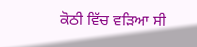ਕੋਠੀ ਵਿੱਚ ਵੜਿਆ ਸੀ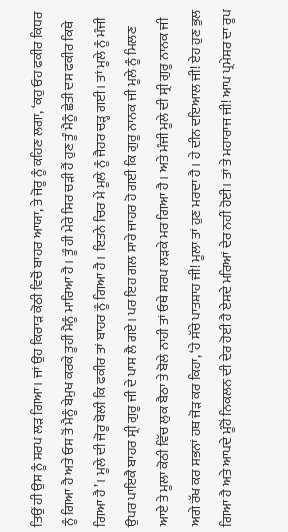ਤਿਉਂ ਹੀ ਉਸ ਨੂੰ ਸਰਪ ਲੜ ਗਿਆ। ਜਾਂ ਉਹ ਕਿਰਾੜ ਕੋਠੀ ਵਿਚੋਂ ਬਾਹਰ ਆਯਾ, ਤੇ ਜੋਰੂ ਨੂੰ ਕਹਿਣ ਲਗਾ, ‘ਕਹੁ ਓਹ ਫਕੀਰ ਕਿਧਰ ਨੂੰ ਗਿਆ ਹੈ ਅਤੇ ਓਸ ਤੋਂ ਮੈਨੂੰ ਬੇਮੁਖ ਕਰਕੇ ਤੂਹੀਂ ਮੈਨੂੰ ਮਾਰਿਆ ਹੈ। ਤੂੰ ਹੀ ਮੇਰੇ ਸਿਰ ਚੜੀ ਹੈਂ ਹੁਣ ਤੂੰ ਮੈਨੂੰ ਛੇਤੀ ਦਸ ਫਕੀਰ ਕਿਥੇ ਗਿਆ ਹੈ’। ਮੂਲੇ ਦੀ ਜੋਰੂ ਬੋਲੀ ਕਿ ਫਕੀਰ ਤਾਂ ਬਾਹਰ ਨੂੰ ਗਿਆ ਹੈ। ਇਤਨੇ ਚਿਰ ਮੇਂ ਮੂਲੇ ਨੂੰ ਜੈਹਰ ਚੜ੍ਹ ਗਈ। ਤਾਂ ਮੂਲੇ ਨੂੰ ਮੰਜੀ ਉਪਰ ਪਾਇਕੈ ਬਾਹਰ ਸ੍ਰੀ ਗੁਰੂ ਜੀ ਦੇ ਪਾਸ ਲੈ ਗਏ। ਪਰ ਇਹ ਗਲ ਸਾਰੇ ਜਾਹਰ ਹੋ ਗਈ ਕਿ ਗੁਰੂ ਨਾਨਕ ਜੀ ਮੂਲੇ ਨੂੰ ਮਿਲਣ ਆਏ ਤੇ ਮੂਲਾ ਕੋਠੀ ਵਿੱਚ ਲੁਕ ਬੈਠਾ ਤੇ ਬੋਲੇ ਨਾਹੀ ਤਾਂ ਓਥੇ ਸਰਪ ਲੜਕੇ ਮਰ ਗਿਆ ਹੈ। ਅਤੇ ਮੰਜੀ ਮੂਲੇ ਦੀ ਸ੍ਰੀ ਗੁਰੂ ਨਾਨਕ ਜੀ ਅਗੇ ਰੱਖ ਕਰ ਸਭਨਾਂ ਹਥ ਜੋੜ ਕਰ ਕਿਹਾ, ‘ਹੇ ਸੱਚੇ ਪਾਤਸ਼ਾਹ ਜੀ! ਮੂਲਾ ਤਾਂ ਹੁਣ ਮਰਦਾ ਹੈ। ਹੇ ਦੀਨ ਦਇਆਲ ਜੀ! ਏਹ ਹੁਣ ਭੁਲ ਗਿਆ ਹੈ ਅਤੇ ਆਪਦੇ ਮੂੰਹੋਂ ਨਿਕਲਨ ਦੀ ਦੇਰ ਹੋਈ ਹੈ ਏਸਦੇ ਮਰਿਆਂ ਦੇਰ ਨਹੀਂ ਹੋਈ। ਤਾਂ ਤੇ ਮਹਾਰਾਜ ਜੀ! ਆਪ ਪ੍ਰਮੇਸਰ ਦਾ ਰੂਪ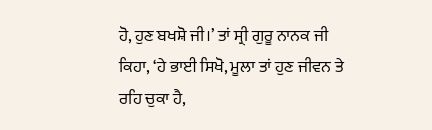ਹੋ, ਹੁਣ ਬਖਸ਼ੋ ਜੀ।’ ਤਾਂ ਸ੍ਰੀ ਗੁਰੂ ਨਾਨਕ ਜੀ ਕਿਹਾ, ‘ਹੇ ਭਾਈ ਸਿਖੋ, ਮੂਲਾ ਤਾਂ ਹੁਣ ਜੀਵਨ ਤੇ ਰਹਿ ਚੁਕਾ ਹੈ,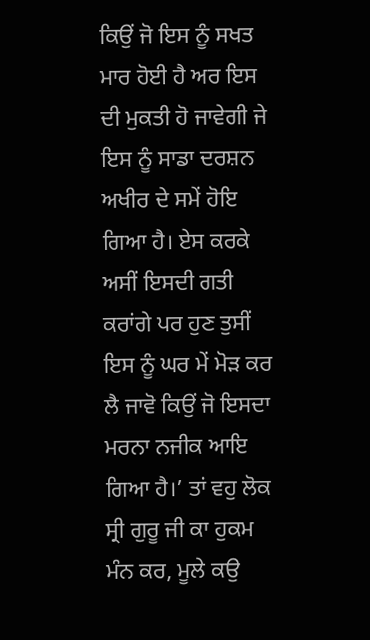ਕਿਉਂ ਜੋ ਇਸ ਨੂੰ ਸਖਤ ਮਾਰ ਹੋਈ ਹੈ ਅਰ ਇਸ ਦੀ ਮੁਕਤੀ ਹੋ ਜਾਵੇਗੀ ਜੇ ਇਸ ਨੂੰ ਸਾਡਾ ਦਰਸ਼ਨ ਅਖੀਰ ਦੇ ਸਮੇਂ ਹੋਇ ਗਿਆ ਹੈ। ਏਸ ਕਰਕੇ ਅਸੀਂ ਇਸਦੀ ਗਤੀ ਕਰਾਂਗੇ ਪਰ ਹੁਣ ਤੁਸੀਂ ਇਸ ਨੂੰ ਘਰ ਮੇਂ ਮੋੜ ਕਰ ਲੈ ਜਾਵੋ ਕਿਉਂ ਜੋ ਇਸਦਾ ਮਰਨਾ ਨਜੀਕ ਆਇ ਗਿਆ ਹੈ।’ ਤਾਂ ਵਹੁ ਲੋਕ ਸ੍ਰੀ ਗੁਰੂ ਜੀ ਕਾ ਹੁਕਮ ਮੰਨ ਕਰ, ਮੂਲੇ ਕਉ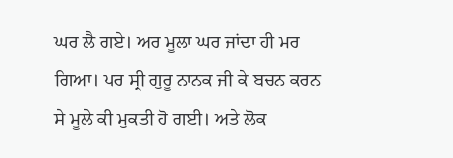ਘਰ ਲੈ ਗਏ। ਅਰ ਮੂਲਾ ਘਰ ਜਾਂਦਾ ਹੀ ਮਰ ਗਿਆ। ਪਰ ਸ੍ਰੀ ਗੁਰੂ ਨਾਨਕ ਜੀ ਕੇ ਬਚਨ ਕਰਨ ਸੇ ਮੂਲੇ ਕੀ ਮੁਕਤੀ ਹੋ ਗਈ। ਅਤੇ ਲੋਕ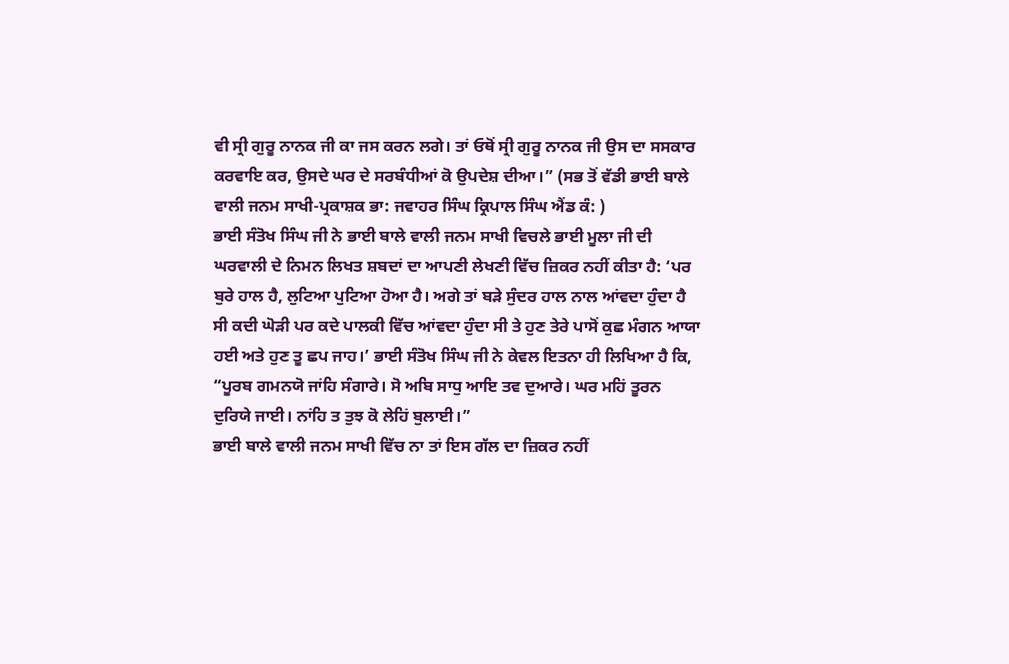ਵੀ ਸ੍ਰੀ ਗੁਰੂ ਨਾਨਕ ਜੀ ਕਾ ਜਸ ਕਰਨ ਲਗੇ। ਤਾਂ ਓਥੋਂ ਸ੍ਰੀ ਗੁਰੂ ਨਾਨਕ ਜੀ ਉਸ ਦਾ ਸਸਕਾਰ ਕਰਵਾਇ ਕਰ, ਉਸਦੇ ਘਰ ਦੇ ਸਰਬੰਧੀਆਂ ਕੋ ਉਪਦੇਸ਼ ਦੀਆ।” (ਸਭ ਤੋਂ ਵੱਡੀ ਭਾਈ ਬਾਲੇ ਵਾਲੀ ਜਨਮ ਸਾਖੀ-ਪ੍ਰਕਾਸ਼ਕ ਭਾ: ਜਵਾਹਰ ਸਿੰਘ ਕ੍ਰਿਪਾਲ ਸਿੰਘ ਐਂਡ ਕੰ: )
ਭਾਈ ਸੰਤੋਖ ਸਿੰਘ ਜੀ ਨੇ ਭਾਈ ਬਾਲੇ ਵਾਲੀ ਜਨਮ ਸਾਖੀ ਵਿਚਲੇ ਭਾਈ ਮੂਲਾ ਜੀ ਦੀ ਘਰਵਾਲੀ ਦੇ ਨਿਮਨ ਲਿਖਤ ਸ਼ਬਦਾਂ ਦਾ ਆਪਣੀ ਲੇਖਣੀ ਵਿੱਚ ਜ਼ਿਕਰ ਨਹੀਂ ਕੀਤਾ ਹੈ: ‘ਪਰ ਬੁਰੇ ਹਾਲ ਹੈ, ਲੁਟਿਆ ਪੁਟਿਆ ਹੋਆ ਹੈ। ਅਗੇ ਤਾਂ ਬੜੇ ਸੁੰਦਰ ਹਾਲ ਨਾਲ ਆਂਵਦਾ ਹੁੰਦਾ ਹੈ ਸੀ ਕਦੀ ਘੋੜੀ ਪਰ ਕਦੇ ਪਾਲਕੀ ਵਿੱਚ ਆਂਵਦਾ ਹੁੰਦਾ ਸੀ ਤੇ ਹੁਣ ਤੇਰੇ ਪਾਸੋਂ ਕੁਛ ਮੰਗਨ ਆਯਾ ਹਈ ਅਤੇ ਹੁਣ ਤੂ ਛਪ ਜਾਹ।’ ਭਾਈ ਸੰਤੋਖ ਸਿੰਘ ਜੀ ਨੇ ਕੇਵਲ ਇਤਨਾ ਹੀ ਲਿਖਿਆ ਹੈ ਕਿ, “ਪੂਰਬ ਗਮਨਯੋ ਜਾਂਹਿ ਸੰਗਾਰੇ। ਸੋ ਅਬਿ ਸਾਧੁ ਆਇ ਤਵ ਦੁਆਰੇ। ਘਰ ਮਹਿਂ ਤੂਰਨ ਦੁਰਿਯੇ ਜਾਈ। ਨਾਂਹਿ ਤ ਤੁਝ ਕੋ ਲੇਹਿਂ ਬੁਲਾਈ।”
ਭਾਈ ਬਾਲੇ ਵਾਲੀ ਜਨਮ ਸਾਖੀ ਵਿੱਚ ਨਾ ਤਾਂ ਇਸ ਗੱਲ ਦਾ ਜ਼ਿਕਰ ਨਹੀਂ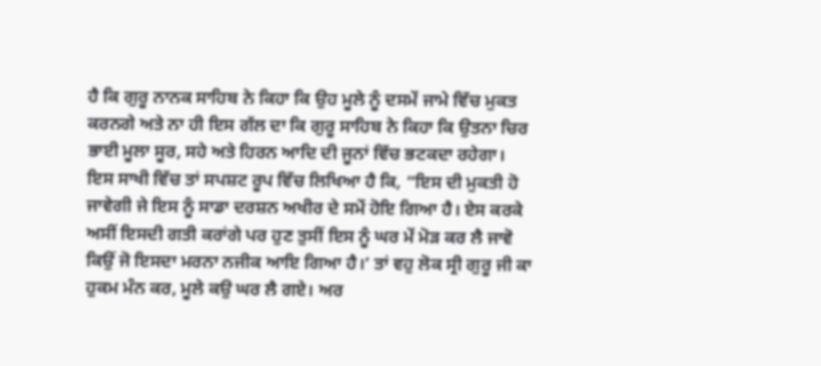ਹੈ ਕਿ ਗੁਰੂ ਨਾਨਕ ਸਾਹਿਬ ਨੇ ਕਿਹਾ ਕਿ ਉਹ ਮੂਲੇ ਨੂੰ ਦਸਮੇਂ ਜਾਮੇ ਵਿੱਚ ਮੁਕਤ ਕਰਨਗੇ ਅਤੇ ਨਾ ਹੀ ਇਸ ਗੱਲ ਦਾ ਕਿ ਗੁਰੂ ਸਾਹਿਬ ਨੇ ਕਿਹਾ ਕਿ ਉਤਨਾ ਚਿਰ ਭਾਈ ਮੂਲਾ ਸੂਰ, ਸਹੇ ਅਤੇ ਹਿਰਨ ਆਦਿ ਦੀ ਜੂਨਾਂ ਵਿੱਚ ਭਟਕਦਾ ਰਹੇਗਾ। ਇਸ ਸਾਖੀ ਵਿੱਚ ਤਾਂ ਸਪਸ਼ਟ ਰੂਪ ਵਿੱਚ ਲਿਖਿਆ ਹੈ ਕਿ, “ਇਸ ਦੀ ਮੁਕਤੀ ਹੋ ਜਾਵੇਗੀ ਜੇ ਇਸ ਨੂੰ ਸਾਡਾ ਦਰਸ਼ਨ ਅਖੀਰ ਦੇ ਸਮੇਂ ਹੋਇ ਗਿਆ ਹੈ। ਏਸ ਕਰਕੇ ਅਸੀਂ ਇਸਦੀ ਗਤੀ ਕਰਾਂਗੇ ਪਰ ਹੁਣ ਤੁਸੀਂ ਇਸ ਨੂੰ ਘਰ ਮੇਂ ਮੋੜ ਕਰ ਲੈ ਜਾਵੋ ਕਿਉਂ ਜੋ ਇਸਦਾ ਮਰਨਾ ਨਜੀਕ ਆਇ ਗਿਆ ਹੈ।’ ਤਾਂ ਵਹੁ ਲੋਕ ਸ੍ਰੀ ਗੁਰੂ ਜੀ ਕਾ ਹੁਕਮ ਮੰਨ ਕਰ, ਮੂਲੇ ਕਉ ਘਰ ਲੈ ਗਏ। ਅਰ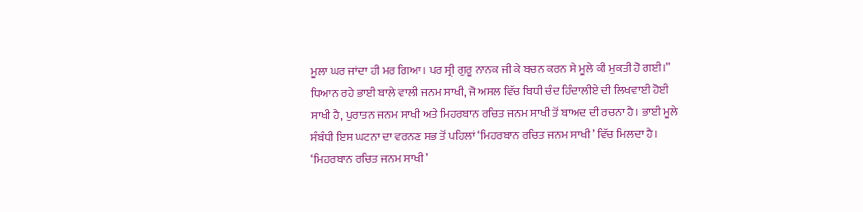ਮੂਲਾ ਘਰ ਜਾਂਦਾ ਹੀ ਮਰ ਗਿਆ। ਪਰ ਸ੍ਰੀ ਗੁਰੂ ਨਾਨਕ ਜੀ ਕੇ ਬਚਨ ਕਰਨ ਸੇ ਮੂਲੇ ਕੀ ਮੁਕਤੀ ਹੋ ਗਈ।”
ਧਿਆਨ ਰਹੇ ਭਾਈ ਬਾਲੇ ਵਾਲੀ ਜਨਮ ਸਾਖੀ, ਜੋ ਅਸਲ ਵਿੱਚ ਬਿਧੀ ਚੰਦ ਹਿੰਦਾਲੀਏ ਦੀ ਲਿਖਵਾਈ ਹੋਈ ਸਾਖੀ ਹੈ, ਪੁਰਾਤਨ ਜਨਮ ਸਾਖੀ ਅਤੇ ਮਿਹਰਬਾਨ ਰਚਿਤ ਜਨਮ ਸਾਖੀ ਤੋਂ ਬਾਅਦ ਦੀ ਰਚਨਾ ਹੈ। ਭਾਈ ਮੂਲੇ ਸੰਬੰਧੀ ਇਸ ਘਟਨਾ ਦਾ ਵਰਨਣ ਸਭ ਤੋਂ ਪਹਿਲਾਂ ‘ਮਿਹਰਬਾਨ ਰਚਿਤ ਜਨਮ ਸਾਖੀ’ ਵਿੱਚ ਮਿਲਦਾ ਹੈ। ‘ਮਿਹਰਬਾਨ ਰਚਿਤ ਜਨਮ ਸਾਖੀ’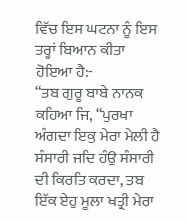ਵਿੱਚ ਇਸ ਘਟਨਾ ਨੂੰ ਇਸ ਤਰ੍ਹਾਂ ਬਿਆਨ ਕੀਤਾ ਹੋਇਆ ਹੈ:-
“ਤਬ ਗੁਰੂ ਬਾਬੇ ਨਾਨਕ ਕਹਿਆ ਜਿ, “ਪੁਰਖਾ ਅੰਗਦਾ ਇਕੁ ਮੇਰਾ ਮੇਲੀ ਹੈ ਸੰਸਾਰੀ ਜਦਿ ਹੰਉ ਸੰਸਾਰੀ ਦੀ ਕਿਰਤਿ ਕਰਦਾ, ਤਬ ਇੱਕ ਏਹੁ ਮੂਲਾ ਖਤ੍ਰੀ ਮੇਰਾ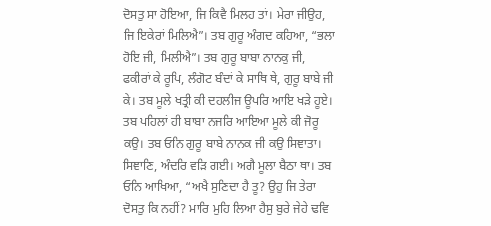ਦੋਸਤੁ ਸਾ ਹੋਇਆ, ਜਿ ਕਿਵੈ ਮਿਲਹ ਤਾਂ। ਮੇਰਾ ਜੀਉਹ, ਜਿ ਇਕੇਰਾਂ ਮਿਲਿਐ”। ਤਬ ਗੁਰੂ ਅੰਗਦ ਕਹਿਆ, “ਭਲਾ ਹੋਇ ਜੀ, ਮਿਲੀਐ”। ਤਬ ਗੁਰੂ ਬਾਬਾ ਨਾਨਕੁ ਜੀ, ਫਕੀਰਾਂ ਕੇ ਰੂਪਿ, ਲੰਗੋਟ ਬੰਦਾਂ ਕੇ ਸਾਥਿ ਥੇ, ਗੁਰੂ ਬਾਬੇ ਜੀ ਕੇ। ਤਬ ਮੂਲੇ ਖਤ੍ਰੀ ਕੀ ਦਹਲੀਜ ਊਪਰਿ ਆਇ ਖੜੇ ਹੂਏ। ਤਬ ਪਹਿਲਾਂ ਹੀ ਬਾਬਾ ਨਜਰਿ ਆਇਆ ਮੂਲੇ ਕੀ ਜੋਰੂ ਕਉ। ਤਬ ਓਨਿ ਗੁਰੂ ਬਾਬੇ ਨਾਨਕ ਜੀ ਕਉ ਸਿਞਾਤਾ। ਸਿਞਾਣਿ, ਅੰਦਰਿ ਵੜਿ ਗਈ। ਅਗੈ ਮੂਲਾ ਬੈਠਾ ਥਾ। ਤਬ ਓਨਿ ਆਖਿਆ, “ਅਖੈ ਸੁਣਿਦਾ ਹੈ ਤੂ? ਉਹੁ ਜਿ ਤੇਰਾ ਦੋਸਤੁ ਕਿ ਨਹੀਂ? ਮਾਰਿ ਮੁਹਿ ਲਿਆ ਹੈਸੁ ਬੁਰੇ ਜੇਹੇ ਢਵਿ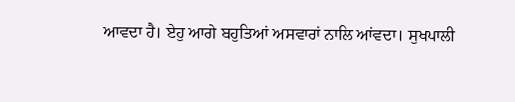ਆਵਦਾ ਹੈ। ਏਹੁ ਆਗੇ ਬਹੁਤਿਆਂ ਅਸਵਾਰਾਂ ਨਾਲਿ ਆਂਵਦਾ। ਸੁਖਪਾਲੀ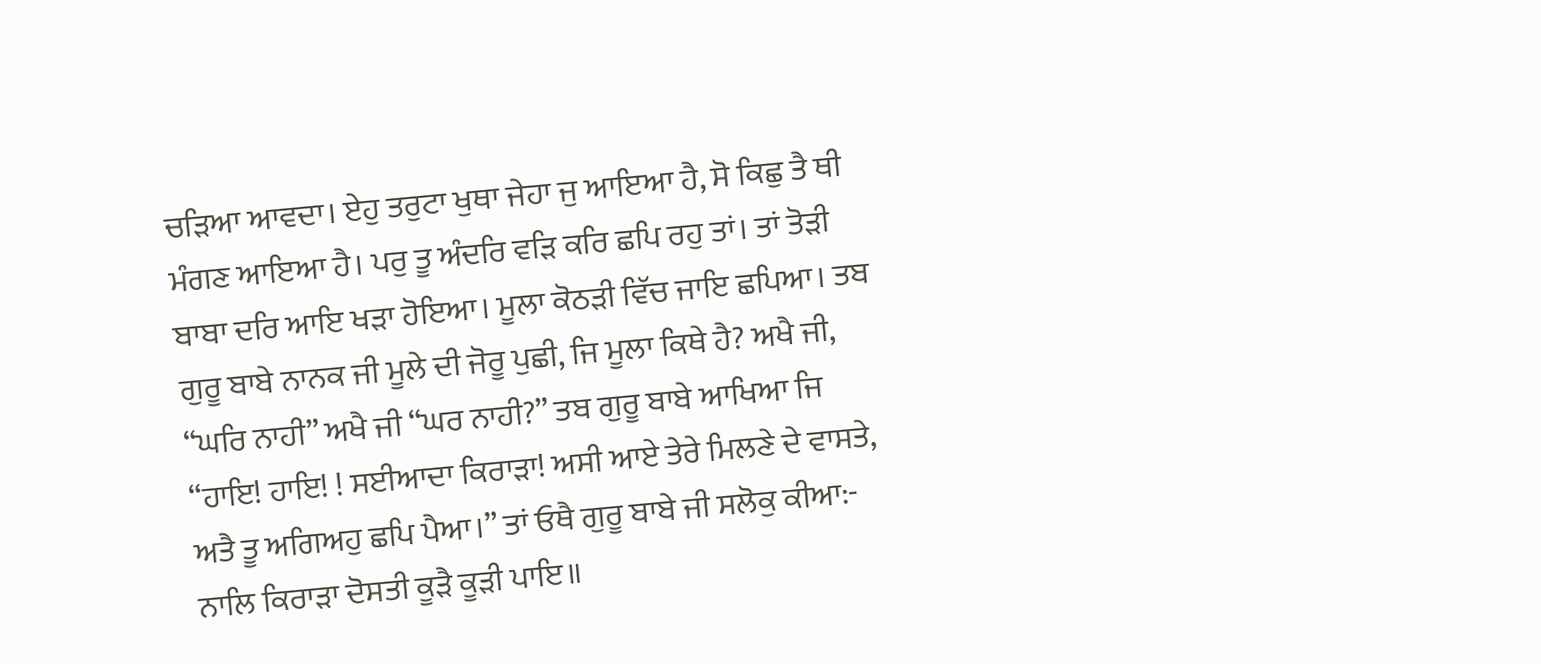ਚੜਿਆ ਆਵਦਾ। ਏਹੁ ਤਰੁਟਾ ਖੁਥਾ ਜੇਹਾ ਜੁ ਆਇਆ ਹੈ, ਸੋ ਕਿਛੁ ਤੈ ਥੀ ਮੰਗਣ ਆਇਆ ਹੈ। ਪਰੁ ਤੂ ਅੰਦਰਿ ਵੜਿ ਕਰਿ ਛਪਿ ਰਹੁ ਤਾਂ। ਤਾਂ ਤੋੜੀ ਬਾਬਾ ਦਰਿ ਆਇ ਖੜਾ ਹੋਇਆ। ਮੂਲਾ ਕੋਠੜੀ ਵਿੱਚ ਜਾਇ ਛਪਿਆ। ਤਬ ਗੁਰੂ ਬਾਬੇ ਨਾਨਕ ਜੀ ਮੂਲੇ ਦੀ ਜੋਰੂ ਪੁਛੀ, ਜਿ ਮੂਲਾ ਕਿਥੇ ਹੈ? ਅਖੈ ਜੀ, “ਘਰਿ ਨਾਹੀ” ਅਖੈ ਜੀ “ਘਰ ਨਾਹੀ?” ਤਬ ਗੁਰੂ ਬਾਬੇ ਆਖਿਆ ਜਿ “ਹਾਇ! ਹਾਇ! ! ਸਈਆਦਾ ਕਿਰਾੜਾ! ਅਸੀ ਆਏ ਤੇਰੇ ਮਿਲਣੇ ਦੇ ਵਾਸਤੇ, ਅਤੈ ਤੂ ਅਗਿਅਹੁ ਛਪਿ ਪੈਆ।” ਤਾਂ ਓਥੈ ਗੁਰੂ ਬਾਬੇ ਜੀ ਸਲੋਕੁ ਕੀਆ:- ਨਾਲਿ ਕਿਰਾੜਾ ਦੋਸਤੀ ਕੂੜੈ ਕੂੜੀ ਪਾਇ॥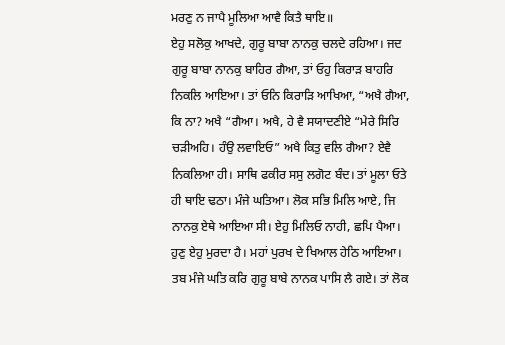ਮਰਣੁ ਨ ਜਾਪੈ ਮੂਲਿਆ ਆਵੈ ਕਿਤੈ ਥਾਇ॥
ਏਹੁ ਸਲੋਕੁ ਆਖਦੇ, ਗੁਰੂ ਬਾਬਾ ਨਾਨਕੁ ਚਲਦੇ ਰਹਿਆ। ਜਦ ਗੁਰੂ ਬਾਬਾ ਨਾਨਕੁ ਬਾਹਿਰ ਗੈਆ, ਤਾਂ ਓਹੁ ਕਿਰਾੜ ਬਾਹਰਿ ਨਿਕਲਿ ਆਇਆ। ਤਾਂ ਓਨਿ ਕਿਰਾੜਿ ਆਖਿਆ, “ਅਖੈ ਗੈਆ, ਕਿ ਨਾ? ਅਖੈ “ਗੈਆ। ਅਖੈ, ਹੇ ਵੈ ਸਯਾਦਣੀਏ “ਮੇਰੇ ਸਿਰਿ ਚੜੀਅਹਿ। ਹੰਉ ਲਵਾਇਓ” ਅਖੈ ਕਿਤੁ ਵਲਿ ਗੈਆ? ਏਵੈ ਨਿਕਲਿਆ ਹੀ। ਸਾਥਿ ਫਕੀਰ ਸਸੁ ਲਗੋਟ ਬੰਦ। ਤਾਂ ਮੂਲਾ ਓਤੇ ਹੀ ਥਾਇ ਢਠਾ। ਮੰਜੇ ਘਤਿਆ। ਲੋਕ ਸਭਿ ਮਿਲਿ ਆਏ, ਜਿ ਨਾਨਕੁ ਏਥੇ ਆਇਆ ਸੀ। ਏਹੁ ਮਿਲਿਓ ਨਾਹੀ, ਛਪਿ ਪੈਆ। ਹੁਣੁ ਏਹੁ ਮੁਰਦਾ ਹੈ। ਮਹਾਂ ਪੁਰਖ ਦੇ ਖਿਆਲ ਹੇਠਿ ਆਇਆ। ਤਬ ਮੰਜੇ ਘਤਿ ਕਰਿ ਗੁਰੂ ਬਾਬੇ ਨਾਨਕ ਪਾਸਿ ਲੈ ਗਏ। ਤਾਂ ਲੋਕ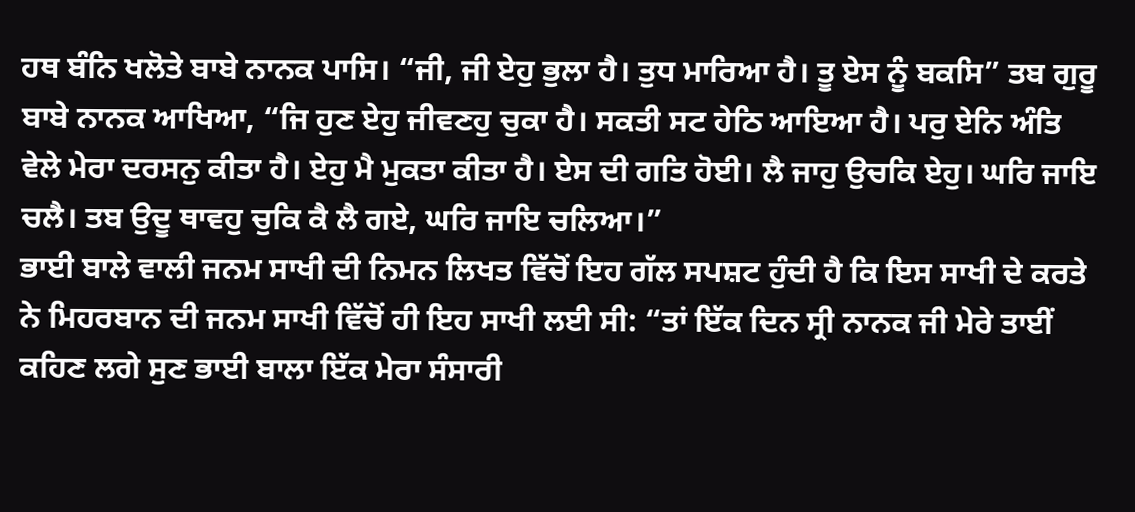ਹਥ ਬੰਨਿ ਖਲੋਤੇ ਬਾਬੇ ਨਾਨਕ ਪਾਸਿ। “ਜੀ, ਜੀ ਏਹੁ ਭੁਲਾ ਹੈ। ਤੁਧ ਮਾਰਿਆ ਹੈ। ਤੂ ਏਸ ਨੂੰ ਬਕਸਿ” ਤਬ ਗੁਰੂ ਬਾਬੇ ਨਾਨਕ ਆਖਿਆ, “ਜਿ ਹੁਣ ਏਹੁ ਜੀਵਣਹੁ ਚੁਕਾ ਹੈ। ਸਕਤੀ ਸਟ ਹੇਠਿ ਆਇਆ ਹੈ। ਪਰੁ ਏਨਿ ਅੰਤਿ ਵੇਲੇ ਮੇਰਾ ਦਰਸਨੁ ਕੀਤਾ ਹੈ। ਏਹੁ ਮੈ ਮੁਕਤਾ ਕੀਤਾ ਹੈ। ਏਸ ਦੀ ਗਤਿ ਹੋਈ। ਲੈ ਜਾਹੁ ਉਚਕਿ ਏਹੁ। ਘਰਿ ਜਾਇ ਚਲੈ। ਤਬ ਉਦੂ ਥਾਵਹੁ ਚੁਕਿ ਕੈ ਲੈ ਗਏ, ਘਰਿ ਜਾਇ ਚਲਿਆ।”
ਭਾਈ ਬਾਲੇ ਵਾਲੀ ਜਨਮ ਸਾਖੀ ਦੀ ਨਿਮਨ ਲਿਖਤ ਵਿੱਚੋਂ ਇਹ ਗੱਲ ਸਪਸ਼ਟ ਹੁੰਦੀ ਹੈ ਕਿ ਇਸ ਸਾਖੀ ਦੇ ਕਰਤੇ ਨੇ ਮਿਹਰਬਾਨ ਦੀ ਜਨਮ ਸਾਖੀ ਵਿੱਚੋਂ ਹੀ ਇਹ ਸਾਖੀ ਲਈ ਸੀ: “ਤਾਂ ਇੱਕ ਦਿਨ ਸ੍ਰੀ ਨਾਨਕ ਜੀ ਮੇਰੇ ਤਾਈਂ ਕਹਿਣ ਲਗੇ ਸੁਣ ਭਾਈ ਬਾਲਾ ਇੱਕ ਮੇਰਾ ਸੰਸਾਰੀ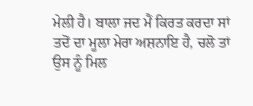ਮੇਲੀ ਹੈ। ਬਾਲਾ ਜਦ ਮੈਂ ਕਿਰਤ ਕਰਦਾ ਸਾਂ ਤਦੋਂ ਦਾ ਮੂਲਾ ਮੇਰਾ ਅਸ਼ਨਾਇ ਹੈ, ਚਲੋ ਤਾਂ ਉਸ ਨੂੰ ਮਿਲ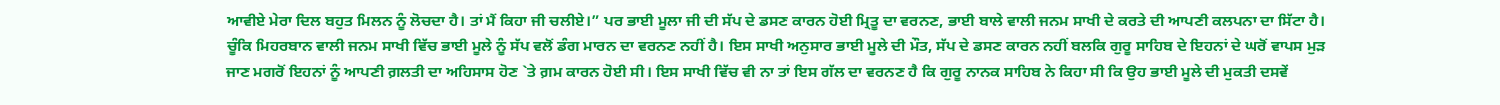ਆਵੀਏ ਮੇਰਾ ਦਿਲ ਬਹੁਤ ਮਿਲਨ ਨੂੰ ਲੋਚਦਾ ਹੈ। ਤਾਂ ਮੈਂ ਕਿਹਾ ਜੀ ਚਲੀਏ।” ਪਰ ਭਾਈ ਮੂਲਾ ਜੀ ਦੀ ਸੱਪ ਦੇ ਡਸਣ ਕਾਰਨ ਹੋਈ ਮ੍ਰਿਤੂ ਦਾ ਵਰਨਣ, ਭਾਈ ਬਾਲੇ ਵਾਲੀ ਜਨਮ ਸਾਖੀ ਦੇ ਕਰਤੇ ਦੀ ਆਪਣੀ ਕਲਪਨਾ ਦਾ ਸਿੱਟਾ ਹੈ। ਚੂੰਕਿ ਮਿਹਰਬਾਨ ਵਾਲੀ ਜਨਮ ਸਾਖੀ ਵਿੱਚ ਭਾਈ ਮੂਲੇ ਨੂੰ ਸੱਪ ਵਲੋਂ ਡੰਗ ਮਾਰਨ ਦਾ ਵਰਨਣ ਨਹੀਂ ਹੈ। ਇਸ ਸਾਖੀ ਅਨੁਸਾਰ ਭਾਈ ਮੂਲੇ ਦੀ ਮੌਤ, ਸੱਪ ਦੇ ਡਸਣ ਕਾਰਨ ਨਹੀਂ ਬਲਕਿ ਗੁਰੂ ਸਾਹਿਬ ਦੇ ਇਹਨਾਂ ਦੇ ਘਰੋਂ ਵਾਪਸ ਮੁੜ ਜਾਣ ਮਗਰੋਂ ਇਹਨਾਂ ਨੂੰ ਆਪਣੀ ਗ਼ਲਤੀ ਦਾ ਅਹਿਸਾਸ ਹੋਣ `ਤੇ ਗ਼ਮ ਕਾਰਨ ਹੋਈ ਸੀ। ਇਸ ਸਾਖੀ ਵਿੱਚ ਵੀ ਨਾ ਤਾਂ ਇਸ ਗੱਲ ਦਾ ਵਰਨਣ ਹੈ ਕਿ ਗੁਰੂ ਨਾਨਕ ਸਾਹਿਬ ਨੇ ਕਿਹਾ ਸੀ ਕਿ ਉਹ ਭਾਈ ਮੂਲੇ ਦੀ ਮੁਕਤੀ ਦਸਵੇਂ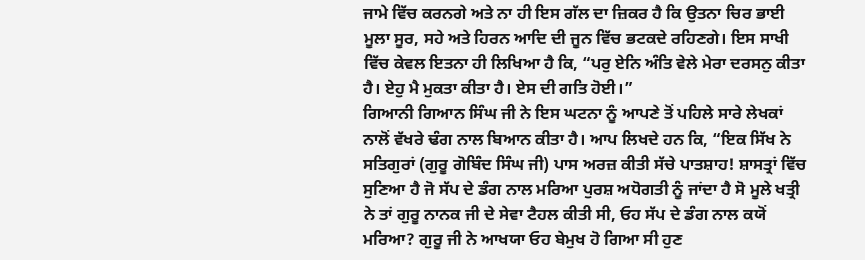ਜਾਮੇ ਵਿੱਚ ਕਰਨਗੇ ਅਤੇ ਨਾ ਹੀ ਇਸ ਗੱਲ ਦਾ ਜ਼ਿਕਰ ਹੈ ਕਿ ਉਤਨਾ ਚਿਰ ਭਾਈ ਮੂਲਾ ਸੂਰ, ਸਹੇ ਅਤੇ ਹਿਰਨ ਆਦਿ ਦੀ ਜੂਨ ਵਿੱਚ ਭਟਕਦੇ ਰਹਿਣਗੇ। ਇਸ ਸਾਖੀ ਵਿੱਚ ਕੇਵਲ ਇਤਨਾ ਹੀ ਲਿਖਿਆ ਹੈ ਕਿ, “ਪਰੁ ਏਨਿ ਅੰਤਿ ਵੇਲੇ ਮੇਰਾ ਦਰਸਨੁ ਕੀਤਾ ਹੈ। ਏਹੁ ਮੈ ਮੁਕਤਾ ਕੀਤਾ ਹੈ। ਏਸ ਦੀ ਗਤਿ ਹੋਈ।”
ਗਿਆਨੀ ਗਿਆਨ ਸਿੰਘ ਜੀ ਨੇ ਇਸ ਘਟਨਾ ਨੂੰ ਆਪਣੇ ਤੋਂ ਪਹਿਲੇ ਸਾਰੇ ਲੇਖਕਾਂ ਨਾਲੋਂ ਵੱਖਰੇ ਢੰਗ ਨਾਲ ਬਿਆਨ ਕੀਤਾ ਹੈ। ਆਪ ਲਿਖਦੇ ਹਨ ਕਿ, “ਇਕ ਸਿੱਖ ਨੇ ਸਤਿਗੁਰਾਂ (ਗੁਰੂ ਗੋਬਿੰਦ ਸਿੰਘ ਜੀ) ਪਾਸ ਅਰਜ਼ ਕੀਤੀ ਸੱਚੇ ਪਾਤਸ਼ਾਹ! ਸ਼ਾਸਤ੍ਰਾਂ ਵਿੱਚ ਸੁਣਿਆ ਹੈ ਜੋ ਸੱਪ ਦੇ ਡੰਗ ਨਾਲ ਮਰਿਆ ਪੁਰਸ਼ ਅਧੋਗਤੀ ਨੂੰ ਜਾਂਦਾ ਹੈ ਸੋ ਮੂਲੇ ਖਤ੍ਰੀ ਨੇ ਤਾਂ ਗੁਰੂ ਨਾਨਕ ਜੀ ਦੇ ਸੇਵਾ ਟੈਹਲ ਕੀਤੀ ਸੀ, ਓਹ ਸੱਪ ਦੇ ਡੰਗ ਨਾਲ ਕਯੋਂ ਮਰਿਆ? ਗੁਰੂ ਜੀ ਨੇ ਆਖਯਾ ਓਹ ਬੇਮੁਖ ਹੋ ਗਿਆ ਸੀ ਹੁਣ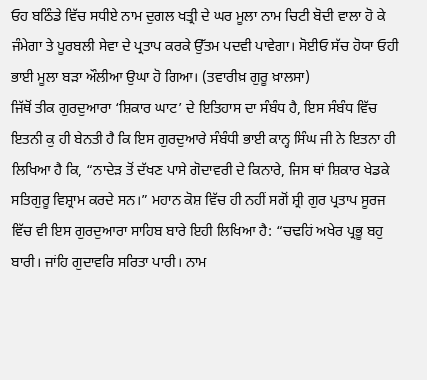ਓਹ ਬਠਿੰਡੇ ਵਿੱਚ ਸਧੀਏ ਨਾਮ ਦੁਗਲ ਖਤ੍ਰੀ ਦੇ ਘਰ ਮੂਲਾ ਨਾਮ ਚਿਟੀ ਬੋਦੀ ਵਾਲਾ ਹੋ ਕੇ ਜੰਮੇਗਾ ਤੇ ਪੂਰਬਲੀ ਸੇਵਾ ਦੇ ਪ੍ਰਤਾਪ ਕਰਕੇ ਉੱਤਮ ਪਦਵੀ ਪਾਵੇਗਾ। ਸੋਈਓ ਸੱਚ ਹੋਯਾ ਓਹੀ ਭਾਈ ਮੂਲਾ ਬੜਾ ਔਲੀਆ ਉਘਾ ਹੋ ਗਿਆ। (ਤਵਾਰੀਖ਼ ਗੁਰੂ ਖ਼ਾਲਸਾ)
ਜਿੱਥੋਂ ਤੀਕ ਗੁਰਦੁਆਰਾ ‘ਸ਼ਿਕਾਰ ਘਾਟ’ ਦੇ ਇਤਿਹਾਸ ਦਾ ਸੰਬੰਧ ਹੈ, ਇਸ ਸੰਬੰਧ ਵਿੱਚ ਇਤਨੀ ਕੁ ਹੀ ਬੇਨਤੀ ਹੈ ਕਿ ਇਸ ਗੁਰਦੁਆਰੇ ਸੰਬੰਧੀ ਭਾਈ ਕਾਨ੍ਹ ਸਿੰਘ ਜੀ ਨੇ ਇਤਨਾ ਹੀ ਲਿਖਿਆ ਹੈ ਕਿ, “ਨਾਦੇੜ ਤੋਂ ਦੱਖਣ ਪਾਸੇ ਗੋਦਾਵਰੀ ਦੇ ਕਿਨਾਰੇ, ਜਿਸ ਥਾਂ ਸ਼ਿਕਾਰ ਖੇਡਕੇ ਸਤਿਗੁਰੂ ਵਿਸ਼੍ਰਾਮ ਕਰਦੇ ਸਨ।” ਮਹਾਨ ਕੋਸ਼ ਵਿੱਚ ਹੀ ਨਹੀਂ ਸਗੋਂ ਸ਼੍ਰੀ ਗੁਰ ਪ੍ਰਤਾਪ ਸੂਰਜ ਵਿੱਚ ਵੀ ਇਸ ਗੁਰਦੁਆਰਾ ਸਾਹਿਬ ਬਾਰੇ ਇਹੀ ਲਿਖਿਆ ਹੈ: “ਚਢਹਿਂ ਅਖੇਰ ਪ੍ਰਭੂ ਬਹੁ ਬਾਰੀ। ਜਾਂਹਿ ਗੁਦਾਵਰਿ ਸਰਿਤਾ ਪਾਰੀ। ਨਾਮ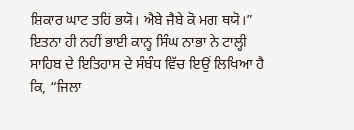ਸ਼ਿਕਾਰ ਘਾਟ ਤਹਿਂ ਭਯੋ। ਐਬੇ ਜੈਬੇ ਕੋ ਮਗ ਥਯੋ।”
ਇਤਨਾ ਹੀ ਨਹੀਂ ਭਾਈ ਕਾਨ੍ਹ ਸਿੰਘ ਨਾਭਾ ਨੇ ਟਾਲ੍ਹੀ ਸਾਹਿਬ ਦੇ ਇਤਿਹਾਸ ਦੇ ਸੰਬੰਧ ਵਿੱਚ ਇਉਂ ਲਿਖਿਆ ਹੈ ਕਿ, “ਜਿਲਾ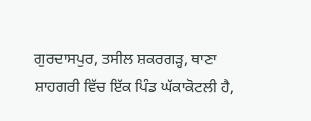ਗੁਰਦਾਸਪੁਰ, ਤਸੀਲ ਸ਼ਕਰਗੜ੍ਹ, ਥਾਣਾ ਸ਼ਾਹਗਰੀ ਵਿੱਚ ਇੱਕ ਪਿੰਡ ਘੱਕਾਕੋਟਲੀ ਹੈ,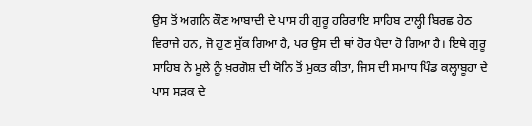ਉਸ ਤੋਂ ਅਗਨਿ ਕੌਣ ਆਬਾਦੀ ਦੇ ਪਾਸ ਹੀ ਗੁਰੂ ਹਰਿਰਾਇ ਸਾਹਿਬ ਟਾਲ੍ਹੀ ਬਿਰਛ ਹੇਠ ਵਿਰਾਜੇ ਹਨ, ਜੋ ਹੁਣ ਸੁੱਕ ਗਿਆ ਹੈ, ਪਰ ਉਸ ਦੀ ਥਾਂ ਹੋਰ ਪੈਦਾ ਹੋ ਗਿਆ ਹੈ। ਇਥੇ ਗੁਰੂ ਸਾਹਿਬ ਨੇ ਮੂਲੇ ਨੂੰ ਖ਼ਰਗੋਸ਼ ਦੀ ਯੋਨਿ ਤੋਂ ਮੁਕਤ ਕੀਤਾ, ਜਿਸ ਦੀ ਸਮਾਧ ਪਿੰਡ ਕਲ੍ਹਾਬੂਹਾ ਦੇ ਪਾਸ ਸੜਕ ਦੇ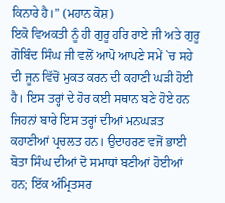ਕਿਨਾਰੇ ਹੈ।” (ਮਹਾਨ ਕੋਸ਼)
ਇਕੋ ਵਿਅਕਤੀ ਨੂੰ ਹੀ ਗੁਰੂ ਹਰਿ ਰਾਏ ਜੀ ਅਤੇ ਗੁਰੂ ਗੋਬਿੰਦ ਸਿੰਘ ਜੀ ਵਲੋਂ ਆਪੋ ਆਪਣੇ ਸਮੇਂ `ਚ ਸਹੇ ਦੀ ਜੂਨ ਵਿੱਚੋਂ ਮੁਕਤ ਕਰਨ ਦੀ ਕਹਾਣੀ ਘੜੀ ਹੋਈ ਹੈ। ਇਸ ਤਰ੍ਹਾਂ ਦੇ ਹੋਰ ਕਈ ਸਥਾਨ ਬਣੇ ਹੋਏ ਹਨ ਜਿਹਨਾਂ ਬਾਰੇ ਇਸ ਤਰ੍ਹਾਂ ਦੀਆਂ ਮਨਘੜਤ ਕਹਾਣੀਆਂ ਪ੍ਰਚਲਤ ਹਨ। ਉਦਾਹਰਣ ਵਜੋਂ ਭਾਈ ਬੋਤਾ ਸਿੰਘ ਦੀਆਂ ਦੋ ਸਮਾਧਾਂ ਬਣੀਆਂ ਹੋਈਆਂ ਹਨ; ਇੱਕ ਅੰਮ੍ਰਿਤਸਰ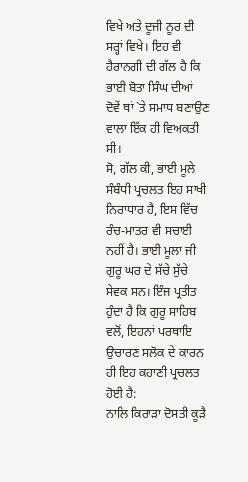ਵਿਖੇ ਅਤੇ ਦੂਜੀ ਨੂਰ ਦੀ ਸਰ੍ਹਾਂ ਵਿਖੇ। ਇਹ ਵੀ ਹੈਰਾਨਗੀ ਦੀ ਗੱਲ ਹੈ ਕਿ ਭਾਈ ਬੋਤਾ ਸਿੰਘ ਦੀਆਂ ਦੋਵੇਂ ਥਾਂ `ਤੇ ਸਮਾਧ ਬਣਾਉਣ ਵਾਲਾ ਇੱਕ ਹੀ ਵਿਅਕਤੀ ਸੀ।
ਸੋ, ਗੱਲ ਕੀ, ਭਾਈ ਮੂਲੇ ਸੰਬੰਧੀ ਪ੍ਰਚਲਤ ਇਹ ਸਾਖੀ ਨਿਰਾਧਾਰ ਹੈ, ਇਸ ਵਿੱਚ ਰੰਚ-ਮਾਤਰ ਵੀ ਸਚਾਈ ਨਹੀਂ ਹੈ। ਭਾਈ ਮੂਲਾ ਜੀ ਗੁਰੂ ਘਰ ਦੇ ਸੱਚੇ ਸੁੱਚੇ ਸੇਵਕ ਸਨ। ਇੰਜ ਪ੍ਰਤੀਤ ਹੁੰਦਾ ਹੈ ਕਿ ਗੁਰੂ ਸਾਹਿਬ ਵਲੋਂ, ਇਹਨਾਂ ਪਰਥਾਇ ਉਚਾਰਣ ਸਲੋਕ ਦੇ ਕਾਰਨ ਹੀ ਇਹ ਕਹਾਣੀ ਪ੍ਰਚਲਤ ਹੋਈ ਹੈ:
ਨਾਲਿ ਕਿਰਾੜਾ ਦੋਸਤੀ ਕੂੜੈ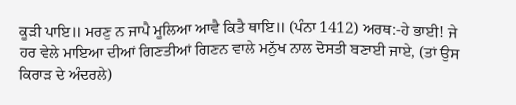ਕੂੜੀ ਪਾਇ॥ ਮਰਣੁ ਨ ਜਾਪੈ ਮੂਲਿਆ ਆਵੈ ਕਿਤੈ ਥਾਇ॥ (ਪੰਨਾ 1412) ਅਰਥ:-ਹੇ ਭਾਈ! ਜੇ ਹਰ ਵੇਲੇ ਮਾਇਆ ਦੀਆਂ ਗਿਣਤੀਆਂ ਗਿਣਨ ਵਾਲੇ ਮਨੁੱਖ ਨਾਲ ਦੋਸਤੀ ਬਣਾਈ ਜਾਏ, (ਤਾਂ ਉਸ ਕਿਰਾੜ ਦੇ ਅੰਦਰਲੇ)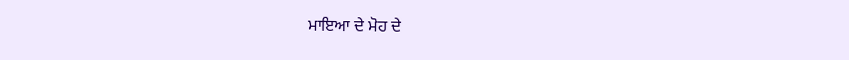ਮਾਇਆ ਦੇ ਮੋਹ ਦੇ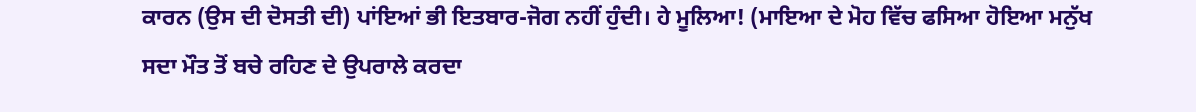ਕਾਰਨ (ਉਸ ਦੀ ਦੋਸਤੀ ਦੀ) ਪਾਂਇਆਂ ਭੀ ਇਤਬਾਰ-ਜੋਗ ਨਹੀਂ ਹੁੰਦੀ। ਹੇ ਮੂਲਿਆ! (ਮਾਇਆ ਦੇ ਮੋਹ ਵਿੱਚ ਫਸਿਆ ਹੋਇਆ ਮਨੁੱਖ ਸਦਾ ਮੌਤ ਤੋਂ ਬਚੇ ਰਹਿਣ ਦੇ ਉਪਰਾਲੇ ਕਰਦਾ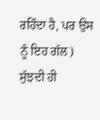ਰਹਿੰਦਾ ਹੈ, ਪਰ ਉਸ ਨੂੰ ਇਹ ਗੱਲ) ਸੁੱਝਦੀ ਹੀ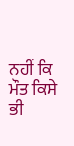ਨਹੀਂ ਕਿ ਮੌਤ ਕਿਸੇ ਭੀ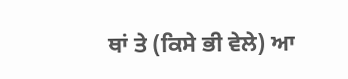ਥਾਂ ਤੇ (ਕਿਸੇ ਭੀ ਵੇਲੇ) ਆ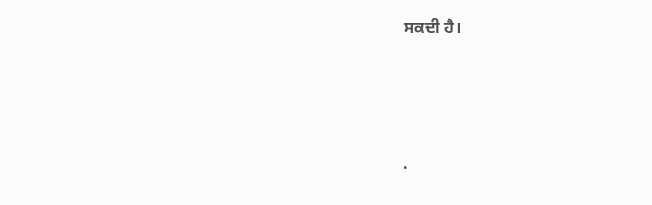ਸਕਦੀ ਹੈ।




.